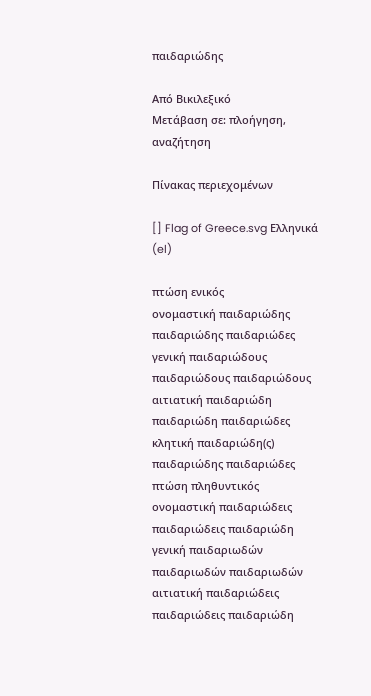παιδαριώδης

Από Βικιλεξικό
Μετάβαση σε: πλοήγηση, αναζήτηση

Πίνακας περιεχομένων

[] Flag of Greece.svg Ελληνικά (el)

πτώση ενικός
ονομαστική παιδαριώδης παιδαριώδης παιδαριώδες
γενική παιδαριώδους παιδαριώδους παιδαριώδους
αιτιατική παιδαριώδη παιδαριώδη παιδαριώδες
κλητική παιδαριώδη(ς) παιδαριώδης παιδαριώδες
πτώση πληθυντικός
ονομαστική παιδαριώδεις παιδαριώδεις παιδαριώδη
γενική παιδαριωδών παιδαριωδών παιδαριωδών
αιτιατική παιδαριώδεις παιδαριώδεις παιδαριώδη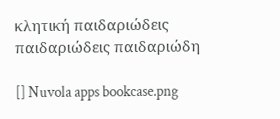κλητική παιδαριώδεις παιδαριώδεις παιδαριώδη

[] Nuvola apps bookcase.png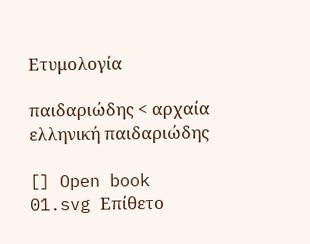Ετυμολογία

παιδαριώδης < αρχαία ελληνική παιδαριώδης

[] Open book 01.svg Επίθετο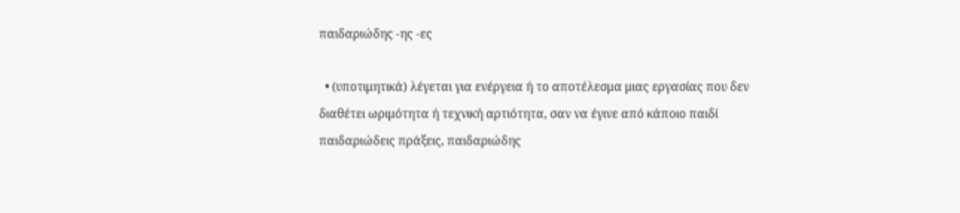παιδαριώδης -ης -ες

  • (υποτιμητικά) λέγεται για ενέργεια ή το αποτέλεσμα μιας εργασίας που δεν διαθέτει ωριμότητα ή τεχνική αρτιότητα, σαν να έγινε από κάποιο παιδί
παιδαριώδεις πράξεις, παιδαριώδης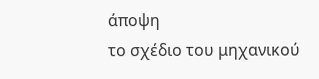άποψη
το σχέδιο του μηχανικού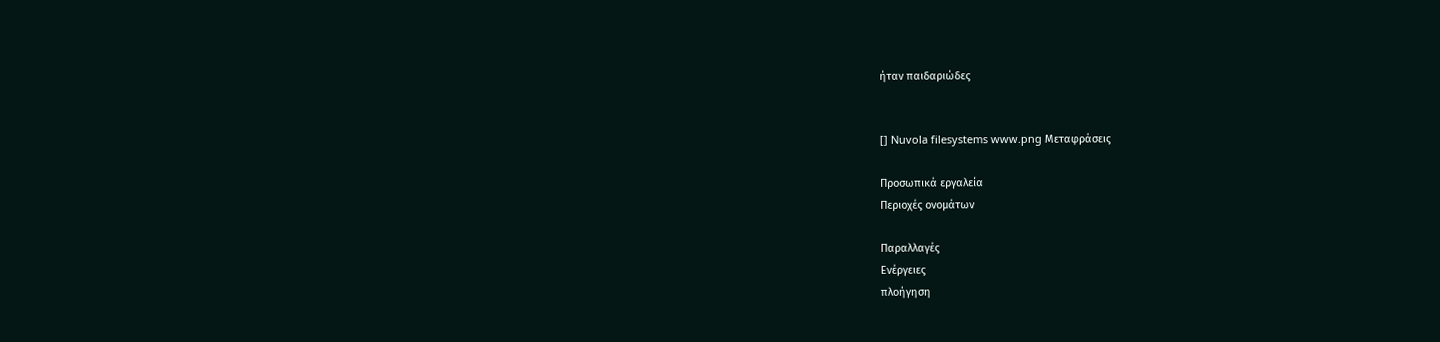ήταν παιδαριώδες


[] Nuvola filesystems www.png Μεταφράσεις

Προσωπικά εργαλεία
Περιοχές ονομάτων

Παραλλαγές
Ενέργειες
πλοήγηση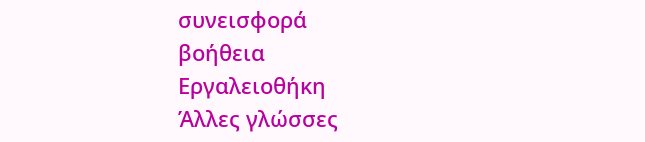συνεισφορά
βοήθεια
Εργαλειοθήκη
Άλλες γλώσσες